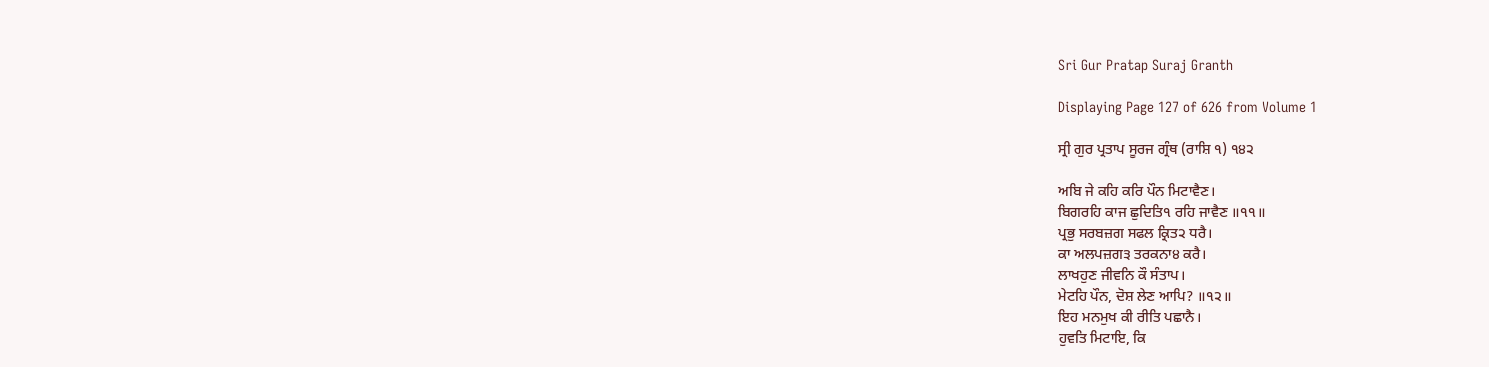Sri Gur Pratap Suraj Granth

Displaying Page 127 of 626 from Volume 1

ਸ੍ਰੀ ਗੁਰ ਪ੍ਰਤਾਪ ਸੂਰਜ ਗ੍ਰੰਥ (ਰਾਸ਼ਿ ੧) ੧੪੨

ਅਬਿ ਜੇ ਕਹਿ ਕਰਿ ਪੌਨ ਮਿਟਾਵੈਣ।
ਬਿਗਰਹਿ ਕਾਜ ਛੁਦਿਤਿ੧ ਰਹਿ ਜਾਵੈਣ ॥੧੧॥
ਪ੍ਰਭੁ ਸਰਬਜ਼ਗ ਸਫਲ ਕ੍ਰਿਤ੨ ਧਰੈ।
ਕਾ ਅਲਪਜ਼ਗ੩ ਤਰਕਨਾ੪ ਕਰੈ।
ਲਾਖਹੁਣ ਜੀਵਨਿ ਕੌ ਸੰਤਾਪ।
ਮੇਟਹਿ ਪੌਨ, ਦੋਸ਼ ਲੇਣ ਆਪਿ? ॥੧੨॥
ਇਹ ਮਨਮੁਖ ਕੀ ਰੀਤਿ ਪਛਾਨੈ।
ਹੁਵਤਿ ਮਿਟਾਇ, ਕਿ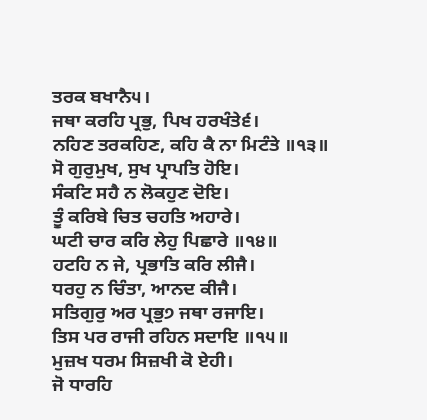ਤਰਕ ਬਖਾਨੈ੫।
ਜਥਾ ਕਰਹਿ ਪ੍ਰਭੁ, ਪਿਖ ਹਰਖੰਤੇ੬।
ਨਹਿਣ ਤਰਕਹਿਣ, ਕਹਿ ਕੈ ਨਾ ਮਿਟੰਤੇ ॥੧੩॥
ਸੋ ਗੁਰੁਮੁਖ, ਸੁਖ ਪ੍ਰਾਪਤਿ ਹੋਇ।
ਸੰਕਟਿ ਸਹੈ ਨ ਲੋਕਹੁਣ ਦੋਇ।
ਤੂੰ ਕਰਿਬੇ ਚਿਤ ਚਹਤਿ ਅਹਾਰੇ।
ਘਟੀ ਚਾਰ ਕਰਿ ਲੇਹੁ ਪਿਛਾਰੇ ॥੧੪॥
ਹਟਹਿ ਨ ਜੇ, ਪ੍ਰਭਾਤਿ ਕਰਿ ਲੀਜੈ।
ਧਰਹੁ ਨ ਚਿੰਤਾ, ਆਨਦ ਕੀਜੈ।
ਸਤਿਗੁਰੁ ਅਰ ਪ੍ਰਭੁ੭ ਜਥਾ ਰਜਾਇ।
ਤਿਸ ਪਰ ਰਾਜੀ ਰਹਿਨ ਸਦਾਇ ॥੧੫॥
ਮੁਜ਼ਖ ਧਰਮ ਸਿਜ਼ਖੀ ਕੋ ਏਹੀ।
ਜੋ ਧਾਰਹਿ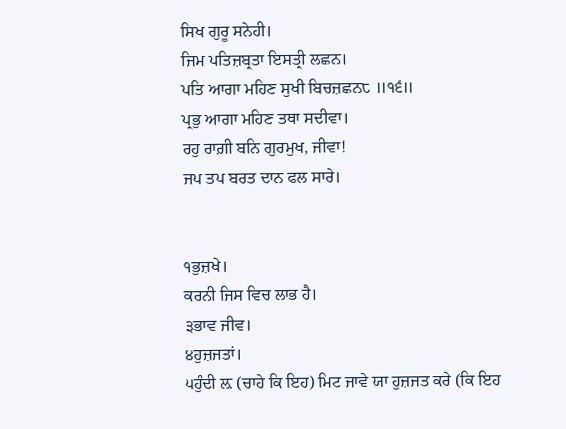ਸਿਖ ਗੁਰੂ ਸਨੇਹੀ।
ਜਿਮ ਪਤਿਜ਼ਬ੍ਰਤਾ ਇਸਤ੍ਰੀ ਲਛਨ।
ਪਤਿ ਆਗਾ ਮਹਿਣ ਸੁਖੀ ਬਿਚਜ਼ਛਨ੮ ॥੧੬॥
ਪ੍ਰਭੁ ਆਗਾ ਮਹਿਣ ਤਥਾ ਸਦੀਵਾ।
ਰਹੁ ਰਾਗ਼ੀ ਬਨਿ ਗੁਰਮੁਖ, ਜੀਵਾ!
ਜਪ ਤਪ ਬਰਤ ਦਾਨ ਫਲ ਸਾਰੇ।


੧ਭੁਜ਼ਖੇ।
ਕਰਨੀ ਜਿਸ ਵਿਚ ਲਾਭ ਹੈ।
੩ਭਾਵ ਜੀਵ।
੪ਹੁਜ਼ਜਤਾਂ।
੫ਹੁੰਦੀ ਲ਼ (ਚਾਹੇ ਕਿ ਇਹ) ਮਿਟ ਜਾਵੇ ਯਾ ਹੁਜ਼ਜਤ ਕਰੇ (ਕਿ ਇਹ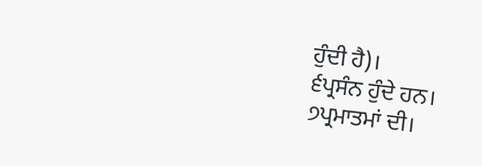ਹੁੰਦੀ ਹੈ)।
੬ਪ੍ਰਸੰਨ ਹੁੰਦੇ ਹਨ।
੭ਪ੍ਰਮਾਤਮਾਂ ਦੀ।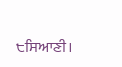੮ਸਿਆਣੀ।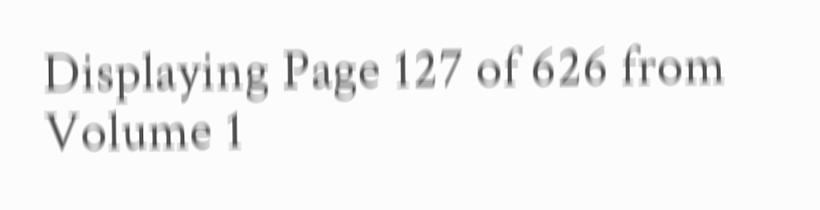Displaying Page 127 of 626 from Volume 1